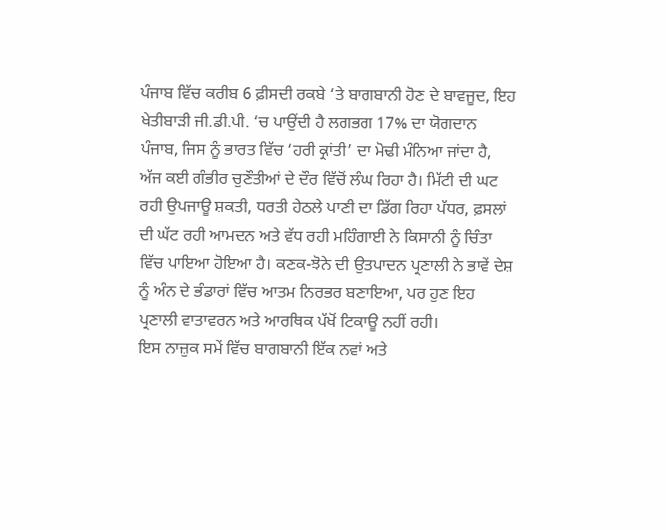ਪੰਜਾਬ ਵਿੱਚ ਕਰੀਬ 6 ਫ਼ੀਸਦੀ ਰਕਬੇ ‘ਤੇ ਬਾਗਬਾਨੀ ਹੋਣ ਦੇ ਬਾਵਜੂਦ, ਇਹ ਖੇਤੀਬਾੜੀ ਜੀ.ਡੀ.ਪੀ. ‘ਚ ਪਾਉਂਦੀ ਹੈ ਲਗਭਗ 17% ਦਾ ਯੋਗਦਾਨ
ਪੰਜਾਬ, ਜਿਸ ਨੂੰ ਭਾਰਤ ਵਿੱਚ ‘ਹਰੀ ਕ੍ਰਾਂਤੀ’ ਦਾ ਮੋਢੀ ਮੰਨਿਆ ਜਾਂਦਾ ਹੈ, ਅੱਜ ਕਈ ਗੰਭੀਰ ਚੁਣੌਤੀਆਂ ਦੇ ਦੌਰ ਵਿੱਚੋਂ ਲੰਘ ਰਿਹਾ ਹੈ। ਮਿੱਟੀ ਦੀ ਘਟ ਰਹੀ ਉਪਜਾਊ ਸ਼ਕਤੀ, ਧਰਤੀ ਹੇਠਲੇ ਪਾਣੀ ਦਾ ਡਿੱਗ ਰਿਹਾ ਪੱਧਰ, ਫ਼ਸਲਾਂ ਦੀ ਘੱਟ ਰਹੀ ਆਮਦਨ ਅਤੇ ਵੱਧ ਰਹੀ ਮਹਿੰਗਾਈ ਨੇ ਕਿਸਾਨੀ ਨੂੰ ਚਿੰਤਾ ਵਿੱਚ ਪਾਇਆ ਹੋਇਆ ਹੈ। ਕਣਕ-ਝੋਨੇ ਦੀ ਉਤਪਾਦਨ ਪ੍ਰਣਾਲੀ ਨੇ ਭਾਵੇਂ ਦੇਸ਼ ਨੂੰ ਅੰਨ ਦੇ ਭੰਡਾਰਾਂ ਵਿੱਚ ਆਤਮ ਨਿਰਭਰ ਬਣਾਇਆ, ਪਰ ਹੁਣ ਇਹ ਪ੍ਰਣਾਲੀ ਵਾਤਾਵਰਨ ਅਤੇ ਆਰਥਿਕ ਪੱਖੋਂ ਟਿਕਾਊ ਨਹੀਂ ਰਹੀ।
ਇਸ ਨਾਜ਼ੁਕ ਸਮੇਂ ਵਿੱਚ ਬਾਗਬਾਨੀ ਇੱਕ ਨਵਾਂ ਅਤੇ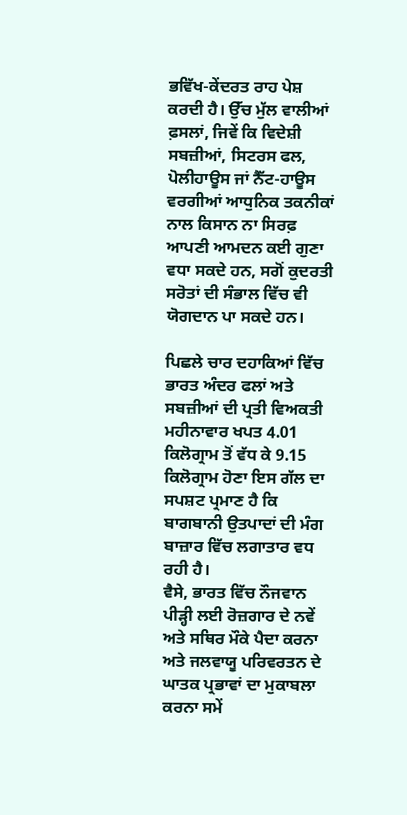ਭਵਿੱਖ-ਕੇਂਦਰਤ ਰਾਹ ਪੇਸ਼ ਕਰਦੀ ਹੈ। ਉੱਚ ਮੁੱਲ ਵਾਲੀਆਂ ਫ਼ਸਲਾਂ, ਜਿਵੇਂ ਕਿ ਵਿਦੇਸ਼ੀ ਸਬਜ਼ੀਆਂ, ਸਿਟਰਸ ਫਲ, ਪੋਲੀਹਾਊਸ ਜਾਂ ਨੈੱਟ-ਹਾਊਸ ਵਰਗੀਆਂ ਆਧੁਨਿਕ ਤਕਨੀਕਾਂ ਨਾਲ ਕਿਸਾਨ ਨਾ ਸਿਰਫ਼ ਆਪਣੀ ਆਮਦਨ ਕਈ ਗੁਣਾ ਵਧਾ ਸਕਦੇ ਹਨ, ਸਗੋਂ ਕੁਦਰਤੀ ਸਰੋਤਾਂ ਦੀ ਸੰਭਾਲ ਵਿੱਚ ਵੀ ਯੋਗਦਾਨ ਪਾ ਸਕਦੇ ਹਨ।

ਪਿਛਲੇ ਚਾਰ ਦਹਾਕਿਆਂ ਵਿੱਚ ਭਾਰਤ ਅੰਦਰ ਫਲਾਂ ਅਤੇ ਸਬਜ਼ੀਆਂ ਦੀ ਪ੍ਰਤੀ ਵਿਅਕਤੀ ਮਹੀਨਾਵਾਰ ਖਪਤ 4.01 ਕਿਲੋਗ੍ਰਾਮ ਤੋਂ ਵੱਧ ਕੇ 9.15 ਕਿਲੋਗ੍ਰਾਮ ਹੋਣਾ ਇਸ ਗੱਲ ਦਾ ਸਪਸ਼ਟ ਪ੍ਰਮਾਣ ਹੈ ਕਿ ਬਾਗਬਾਨੀ ਉਤਪਾਦਾਂ ਦੀ ਮੰਗ ਬਾਜ਼ਾਰ ਵਿੱਚ ਲਗਾਤਾਰ ਵਧ ਰਹੀ ਹੈ।
ਵੈਸੇ, ਭਾਰਤ ਵਿੱਚ ਨੌਜਵਾਨ ਪੀੜ੍ਹੀ ਲਈ ਰੋਜ਼ਗਾਰ ਦੇ ਨਵੇਂ ਅਤੇ ਸਥਿਰ ਮੌਕੇ ਪੈਦਾ ਕਰਨਾ ਅਤੇ ਜਲਵਾਯੂ ਪਰਿਵਰਤਨ ਦੇ ਘਾਤਕ ਪ੍ਰਭਾਵਾਂ ਦਾ ਮੁਕਾਬਲਾ ਕਰਨਾ ਸਮੇਂ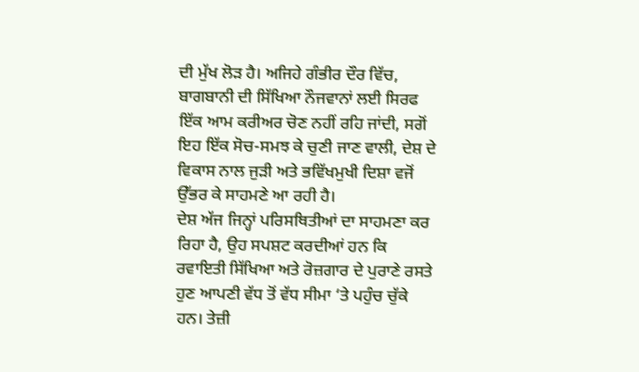ਦੀ ਮੁੱਖ ਲੋੜ ਹੈ। ਅਜਿਹੇ ਗੰਭੀਰ ਦੌਰ ਵਿੱਚ, ਬਾਗਬਾਨੀ ਦੀ ਸਿੱਖਿਆ ਨੌਜਵਾਨਾਂ ਲਈ ਸਿਰਫ ਇੱਕ ਆਮ ਕਰੀਅਰ ਚੋਣ ਨਹੀਂ ਰਹਿ ਜਾਂਦੀ, ਸਗੋਂ ਇਹ ਇੱਕ ਸੋਚ-ਸਮਝ ਕੇ ਚੁਣੀ ਜਾਣ ਵਾਲੀ, ਦੇਸ਼ ਦੇ ਵਿਕਾਸ ਨਾਲ ਜੁੜੀ ਅਤੇ ਭਵਿੱਖਮੁਖੀ ਦਿਸ਼ਾ ਵਜੋਂ ਉੱਭਰ ਕੇ ਸਾਹਮਣੇ ਆ ਰਹੀ ਹੈ।
ਦੇਸ਼ ਅੱਜ ਜਿਨ੍ਹਾਂ ਪਰਿਸਥਿਤੀਆਂ ਦਾ ਸਾਹਮਣਾ ਕਰ ਰਿਹਾ ਹੈ, ਉਹ ਸਪਸ਼ਟ ਕਰਦੀਆਂ ਹਨ ਕਿ ਰਵਾਇਤੀ ਸਿੱਖਿਆ ਅਤੇ ਰੋਜ਼ਗਾਰ ਦੇ ਪੁਰਾਣੇ ਰਸਤੇ ਹੁਣ ਆਪਣੀ ਵੱਧ ਤੋਂ ਵੱਧ ਸੀਮਾ ‘ਤੇ ਪਹੁੰਚ ਚੁੱਕੇ ਹਨ। ਤੇਜ਼ੀ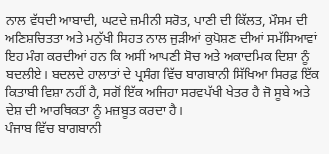ਨਾਲ ਵੱਧਦੀ ਆਬਾਦੀ, ਘਟਦੇ ਜ਼ਮੀਨੀ ਸਰੋਤ, ਪਾਣੀ ਦੀ ਕਿੱਲਤ, ਮੌਸਮ ਦੀ ਅਣਿਸ਼ਚਿਤਤਾ ਅਤੇ ਮਨੁੱਖੀ ਸਿਹਤ ਨਾਲ ਜੁੜੀਆਂ ਕੁਪੋਸ਼ਣ ਦੀਆਂ ਸਮੱਸਿਆਵਾਂ ਇਹ ਮੰਗ ਕਰਦੀਆਂ ਹਨ ਕਿ ਅਸੀਂ ਆਪਣੀ ਸੋਚ ਅਤੇ ਅਕਾਦਮਿਕ ਦਿਸ਼ਾ ਨੂੰ ਬਦਲੀਏ। ਬਦਲਦੇ ਹਾਲਾਤਾਂ ਦੇ ਪ੍ਰਸੰਗ ਵਿੱਚ ਬਾਗਬਾਨੀ ਸਿੱਖਿਆ ਸਿਰਫ਼ ਇੱਕ ਕਿਤਾਬੀ ਵਿਸ਼ਾ ਨਹੀਂ ਹੈ, ਸਗੋਂ ਇੱਕ ਅਜਿਹਾ ਸਰਵਪੱਖੀ ਖੇਤਰ ਹੈ ਜੋ ਸੂਬੇ ਅਤੇ ਦੇਸ਼ ਦੀ ਆਰਥਿਕਤਾ ਨੂੰ ਮਜ਼ਬੂਤ ਕਰਦਾ ਹੈ।
ਪੰਜਾਬ ਵਿੱਚ ਬਾਗਬਾਨੀ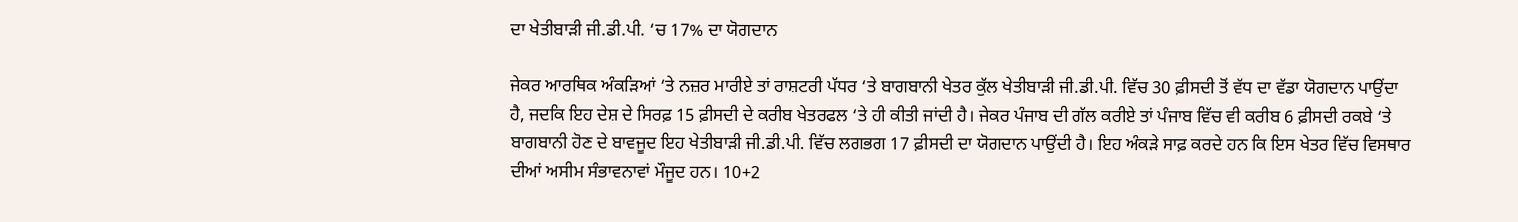ਦਾ ਖੇਤੀਬਾੜੀ ਜੀ.ਡੀ.ਪੀ. ‘ਚ 17% ਦਾ ਯੋਗਦਾਨ

ਜੇਕਰ ਆਰਥਿਕ ਅੰਕੜਿਆਂ ‘ਤੇ ਨਜ਼ਰ ਮਾਰੀਏ ਤਾਂ ਰਾਸ਼ਟਰੀ ਪੱਧਰ ‘ਤੇ ਬਾਗਬਾਨੀ ਖੇਤਰ ਕੁੱਲ ਖੇਤੀਬਾੜੀ ਜੀ.ਡੀ.ਪੀ. ਵਿੱਚ 30 ਫ਼ੀਸਦੀ ਤੋਂ ਵੱਧ ਦਾ ਵੱਡਾ ਯੋਗਦਾਨ ਪਾਉਂਦਾ ਹੈ, ਜਦਕਿ ਇਹ ਦੇਸ਼ ਦੇ ਸਿਰਫ਼ 15 ਫ਼ੀਸਦੀ ਦੇ ਕਰੀਬ ਖੇਤਰਫਲ ‘ਤੇ ਹੀ ਕੀਤੀ ਜਾਂਦੀ ਹੈ। ਜੇਕਰ ਪੰਜਾਬ ਦੀ ਗੱਲ ਕਰੀਏ ਤਾਂ ਪੰਜਾਬ ਵਿੱਚ ਵੀ ਕਰੀਬ 6 ਫ਼ੀਸਦੀ ਰਕਬੇ ‘ਤੇ ਬਾਗਬਾਨੀ ਹੋਣ ਦੇ ਬਾਵਜੂਦ ਇਹ ਖੇਤੀਬਾੜੀ ਜੀ.ਡੀ.ਪੀ. ਵਿੱਚ ਲਗਭਗ 17 ਫ਼ੀਸਦੀ ਦਾ ਯੋਗਦਾਨ ਪਾਉਂਦੀ ਹੈ। ਇਹ ਅੰਕੜੇ ਸਾਫ਼ ਕਰਦੇ ਹਨ ਕਿ ਇਸ ਖੇਤਰ ਵਿੱਚ ਵਿਸਥਾਰ ਦੀਆਂ ਅਸੀਮ ਸੰਭਾਵਨਾਵਾਂ ਮੌਜੂਦ ਹਨ। 10+2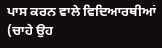ਪਾਸ ਕਰਨ ਵਾਲੇ ਵਿਦਿਆਰਥੀਆਂ (ਚਾਹੇ ਉਹ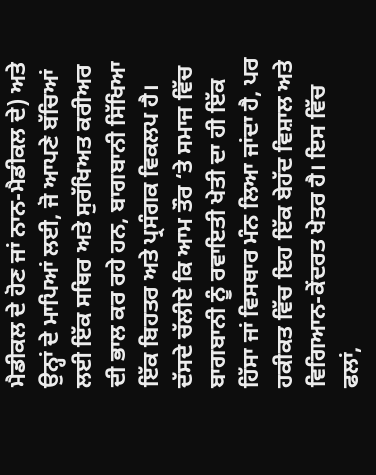ਮੈਡੀਕਲ ਦੇ ਹੋਣ ਜਾਂ ਨਾਨ-ਮੈਡੀਕਲ ਦੇ) ਅਤੇ ਉਨ੍ਹਾਂ ਦੇ ਮਾਪਿਆਂ ਲਈ, ਜੋ ਆਪਣੇ ਬੱਚਿਆਂ ਲਈ ਇੱਕ ਸਥਿਰ ਅਤੇ ਸੁਰੱਖਿਅਤ ਕਰੀਅਰ ਦੀ ਭਾਲ ਕਰ ਰਹੇ ਹਨ, ਬਾਗਬਾਨੀ ਸਿੱਖਿਆ ਇੱਕ ਬਿਹਤਰ ਅਤੇ ਪ੍ਰਸੰਗਕ ਵਿਕਲਪ ਹੈ।
ਦੱਸਦੇ ਚੱਲੀਏ ਕਿ ਆਮ ਤੌਰ ‘ਤੇ ਸਮਾਜ ਵਿੱਚ ਬਾਗਬਾਨੀ ਨੂੰ ਰਵਾਇਤੀ ਖੇਤੀ ਦਾ ਹੀ ਇੱਕ ਹਿੱਸਾ ਜਾਂ ਵਿਸਥਾਰ ਮੰਨ ਲਿਆ ਜਾਂਦਾ ਹੈ, ਪਰ ਹਕੀਕਤ ਵਿੱਚ ਇਹ ਇੱਕ ਬੇਹੱਦ ਵਿਸ਼ਾਲ ਅਤੇ ਵਿਗਿਆਨ-ਕੇਂਦਰਤ ਖੇਤਰ ਹੈ। ਇਸ ਵਿੱਚ ਫਲਾਂ,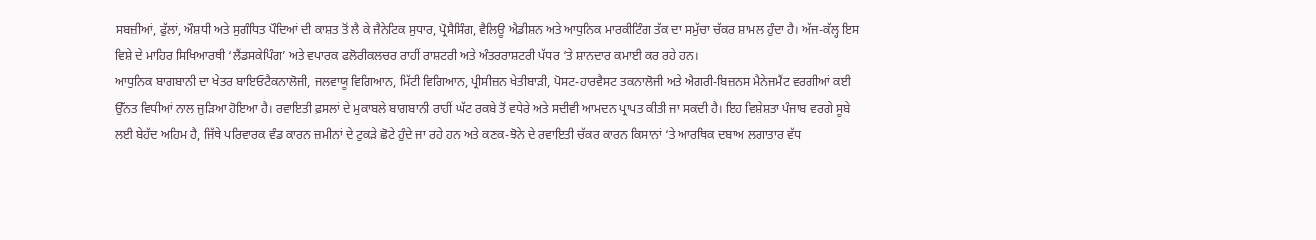ਸਬਜ਼ੀਆਂ, ਫੁੱਲਾਂ, ਔਸ਼ਧੀ ਅਤੇ ਸੁਗੰਧਿਤ ਪੌਦਿਆਂ ਦੀ ਕਾਸ਼ਤ ਤੋਂ ਲੈ ਕੇ ਜੈਨੇਟਿਕ ਸੁਧਾਰ, ਪ੍ਰੋਸੈਸਿੰਗ, ਵੈਲਿਊ ਐਡੀਸ਼ਨ ਅਤੇ ਆਧੁਨਿਕ ਮਾਰਕੀਟਿੰਗ ਤੱਕ ਦਾ ਸਮੁੱਚਾ ਚੱਕਰ ਸ਼ਾਮਲ ਹੁੰਦਾ ਹੈ। ਅੱਜ-ਕੱਲ੍ਹ ਇਸ ਵਿਸ਼ੇ ਦੇ ਮਾਹਿਰ ਸਿਖਿਆਰਥੀ ‘ਲੈਂਡਸਕੇਪਿੰਗ’ ਅਤੇ ਵਪਾਰਕ ਫਲੋਰੀਕਲਚਰ ਰਾਹੀਂ ਰਾਸ਼ਟਰੀ ਅਤੇ ਅੰਤਰਰਾਸ਼ਟਰੀ ਪੱਧਰ ‘ਤੇ ਸ਼ਾਨਦਾਰ ਕਮਾਈ ਕਰ ਰਹੇ ਹਨ।
ਆਧੁਨਿਕ ਬਾਗਬਾਨੀ ਦਾ ਖੇਤਰ ਬਾਇਓਟੈਕਨਾਲੋਜੀ, ਜਲਵਾਯੂ ਵਿਗਿਆਨ, ਮਿੱਟੀ ਵਿਗਿਆਨ, ਪ੍ਰੀਸੀਜ਼ਨ ਖੇਤੀਬਾੜੀ, ਪੋਸਟ-ਹਾਰਵੈਸਟ ਤਕਨਾਲੋਜੀ ਅਤੇ ਐਗਰੀ-ਬਿਜ਼ਨਸ ਮੈਨੇਜਮੈਂਟ ਵਰਗੀਆਂ ਕਈ ਉੱਨਤ ਵਿਧੀਆਂ ਨਾਲ ਜੁੜਿਆ ਹੋਇਆ ਹੈ। ਰਵਾਇਤੀ ਫ਼ਸਲਾਂ ਦੇ ਮੁਕਾਬਲੇ ਬਾਗਬਾਨੀ ਰਾਹੀਂ ਘੱਟ ਰਕਬੇ ਤੋਂ ਵਧੇਰੇ ਅਤੇ ਸਦੀਵੀ ਆਮਦਨ ਪ੍ਰਾਪਤ ਕੀਤੀ ਜਾ ਸਕਦੀ ਹੈ। ਇਹ ਵਿਸ਼ੇਸ਼ਤਾ ਪੰਜਾਬ ਵਰਗੇ ਸੂਬੇ ਲਈ ਬੇਹੱਦ ਅਹਿਮ ਹੈ, ਜਿੱਥੇ ਪਰਿਵਾਰਕ ਵੰਡ ਕਾਰਨ ਜ਼ਮੀਨਾਂ ਦੇ ਟੁਕੜੇ ਛੋਟੇ ਹੁੰਦੇ ਜਾ ਰਹੇ ਹਨ ਅਤੇ ਕਣਕ-ਝੋਨੇ ਦੇ ਰਵਾਇਤੀ ਚੱਕਰ ਕਾਰਨ ਕਿਸਾਨਾਂ ‘ਤੇ ਆਰਥਿਕ ਦਬਾਅ ਲਗਾਤਾਰ ਵੱਧ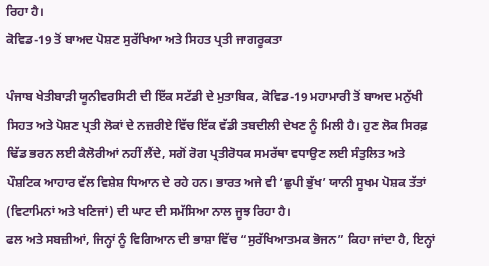ਰਿਹਾ ਹੈ।
ਕੋਵਿਡ-19 ਤੋਂ ਬਾਅਦ ਪੋਸ਼ਣ ਸੁਰੱਖਿਆ ਅਤੇ ਸਿਹਤ ਪ੍ਰਤੀ ਜਾਗਰੂਕਤਾ

ਪੰਜਾਬ ਖੇਤੀਬਾੜੀ ਯੂਨੀਵਰਸਿਟੀ ਦੀ ਇੱਕ ਸਟੱਡੀ ਦੇ ਮੁਤਾਬਿਕ, ਕੋਵਿਡ-19 ਮਹਾਮਾਰੀ ਤੋਂ ਬਾਅਦ ਮਨੁੱਖੀ ਸਿਹਤ ਅਤੇ ਪੋਸ਼ਣ ਪ੍ਰਤੀ ਲੋਕਾਂ ਦੇ ਨਜ਼ਰੀਏ ਵਿੱਚ ਇੱਕ ਵੱਡੀ ਤਬਦੀਲੀ ਦੇਖਣ ਨੂੰ ਮਿਲੀ ਹੈ। ਹੁਣ ਲੋਕ ਸਿਰਫ਼ ਢਿੱਡ ਭਰਨ ਲਈ ਕੈਲੋਰੀਆਂ ਨਹੀਂ ਲੈਂਦੇ, ਸਗੋਂ ਰੋਗ ਪ੍ਰਤੀਰੋਧਕ ਸਮਰੱਥਾ ਵਧਾਉਣ ਲਈ ਸੰਤੁਲਿਤ ਅਤੇ ਪੌਸ਼ਟਿਕ ਆਹਾਰ ਵੱਲ ਵਿਸ਼ੇਸ਼ ਧਿਆਨ ਦੇ ਰਹੇ ਹਨ। ਭਾਰਤ ਅਜੇ ਵੀ ‘ਛੁਪੀ ਭੁੱਖ’ ਯਾਨੀ ਸੂਖਮ ਪੋਸ਼ਕ ਤੱਤਾਂ (ਵਿਟਾਮਿਨਾਂ ਅਤੇ ਖਣਿਜਾਂ) ਦੀ ਘਾਟ ਦੀ ਸਮੱਸਿਆ ਨਾਲ ਜੂਝ ਰਿਹਾ ਹੈ।
ਫਲ ਅਤੇ ਸਬਜ਼ੀਆਂ, ਜਿਨ੍ਹਾਂ ਨੂੰ ਵਿਗਿਆਨ ਦੀ ਭਾਸ਼ਾ ਵਿੱਚ “ਸੁਰੱਖਿਆਤਮਕ ਭੋਜਨ” ਕਿਹਾ ਜਾਂਦਾ ਹੈ, ਇਨ੍ਹਾਂ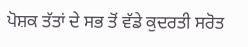ਪੋਸ਼ਕ ਤੱਤਾਂ ਦੇ ਸਭ ਤੋਂ ਵੱਡੇ ਕੁਦਰਤੀ ਸਰੋਤ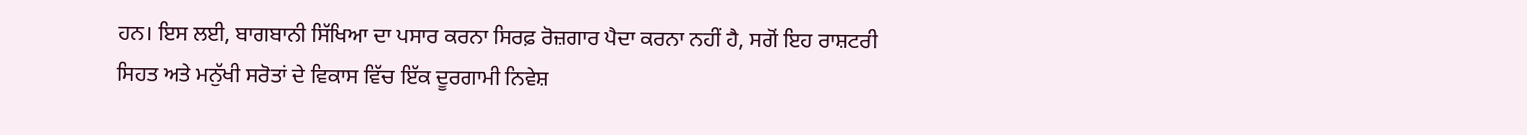ਹਨ। ਇਸ ਲਈ, ਬਾਗਬਾਨੀ ਸਿੱਖਿਆ ਦਾ ਪਸਾਰ ਕਰਨਾ ਸਿਰਫ਼ ਰੋਜ਼ਗਾਰ ਪੈਦਾ ਕਰਨਾ ਨਹੀਂ ਹੈ, ਸਗੋਂ ਇਹ ਰਾਸ਼ਟਰੀ ਸਿਹਤ ਅਤੇ ਮਨੁੱਖੀ ਸਰੋਤਾਂ ਦੇ ਵਿਕਾਸ ਵਿੱਚ ਇੱਕ ਦੂਰਗਾਮੀ ਨਿਵੇਸ਼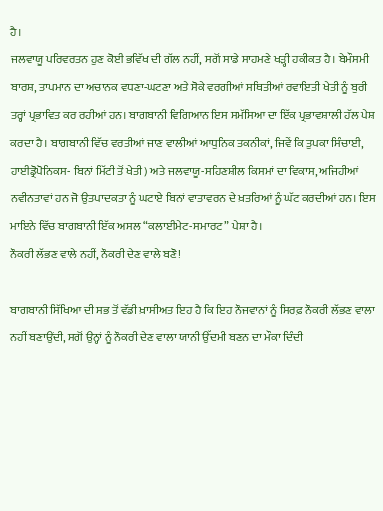ਹੈ।
ਜਲਵਾਯੂ ਪਰਿਵਰਤਨ ਹੁਣ ਕੋਈ ਭਵਿੱਖ ਦੀ ਗੱਲ ਨਹੀਂ, ਸਗੋਂ ਸਾਡੇ ਸਾਹਮਣੇ ਖੜ੍ਹੀ ਹਕੀਕਤ ਹੈ। ਬੇਮੌਸਮੀ ਬਾਰਸ਼, ਤਾਪਮਾਨ ਦਾ ਅਚਾਨਕ ਵਧਣਾ-ਘਟਣਾ ਅਤੇ ਸੋਕੇ ਵਰਗੀਆਂ ਸਥਿਤੀਆਂ ਰਵਾਇਤੀ ਖੇਤੀ ਨੂੰ ਬੁਰੀ ਤਰ੍ਹਾਂ ਪ੍ਰਭਾਵਿਤ ਕਰ ਰਹੀਆਂ ਹਨ। ਬਾਗਬਾਨੀ ਵਿਗਿਆਨ ਇਸ ਸਮੱਸਿਆ ਦਾ ਇੱਕ ਪ੍ਰਭਾਵਸ਼ਾਲੀ ਹੱਲ ਪੇਸ਼ ਕਰਦਾ ਹੈ। ਬਾਗਬਾਨੀ ਵਿੱਚ ਵਰਤੀਆਂ ਜਾਣ ਵਾਲੀਆਂ ਆਧੁਨਿਕ ਤਕਨੀਕਾਂ, ਜਿਵੇਂ ਕਿ ਤੁਪਕਾ ਸਿੰਚਾਈ, ਹਾਈਡ੍ਰੋਪੋਨਿਕਸ- ਬਿਨਾਂ ਮਿੱਟੀ ਤੋਂ ਖੇਤੀ) ਅਤੇ ਜਲਵਾਯੂ-ਸਹਿਣਸ਼ੀਲ ਕਿਸਮਾਂ ਦਾ ਵਿਕਾਸ, ਅਜਿਹੀਆਂ ਨਵੀਨਤਾਵਾਂ ਹਨ ਜੋ ਉਤਪਾਦਕਤਾ ਨੂੰ ਘਟਾਏ ਬਿਨਾਂ ਵਾਤਾਵਰਨ ਦੇ ਖ਼ਤਰਿਆਂ ਨੂੰ ਘੱਟ ਕਰਦੀਆਂ ਹਨ। ਇਸ ਮਾਇਨੇ ਵਿੱਚ ਬਾਗਬਾਨੀ ਇੱਕ ਅਸਲ “ਕਲਾਈਮੇਟ-ਸਮਾਰਟ” ਪੇਸ਼ਾ ਹੈ।
ਨੌਕਰੀ ਲੱਭਣ ਵਾਲੇ ਨਹੀਂ, ਨੌਕਰੀ ਦੇਣ ਵਾਲੇ ਬਣੋ!

ਬਾਗਬਾਨੀ ਸਿੱਖਿਆ ਦੀ ਸਭ ਤੋਂ ਵੱਡੀ ਖ਼ਾਸੀਅਤ ਇਹ ਹੈ ਕਿ ਇਹ ਨੌਜਵਾਨਾਂ ਨੂੰ ਸਿਰਫ਼ ਨੌਕਰੀ ਲੱਭਣ ਵਾਲਾ ਨਹੀਂ ਬਣਾਉਂਦੀ, ਸਗੋਂ ਉਨ੍ਹਾਂ ਨੂੰ ਨੌਕਰੀ ਦੇਣ ਵਾਲਾ ਯਾਨੀ ਉੱਦਮੀ ਬਣਨ ਦਾ ਮੌਕਾ ਦਿੰਦੀ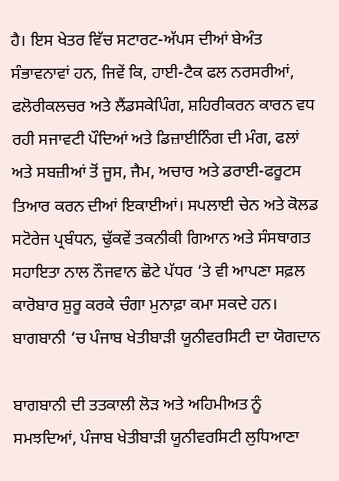ਹੈ। ਇਸ ਖੇਤਰ ਵਿੱਚ ਸਟਾਰਟ-ਅੱਪਸ ਦੀਆਂ ਬੇਅੰਤ ਸੰਭਾਵਨਾਵਾਂ ਹਨ, ਜਿਵੇਂ ਕਿ, ਹਾਈ-ਟੈਕ ਫਲ ਨਰਸਰੀਆਂ, ਫਲੋਰੀਕਲਚਰ ਅਤੇ ਲੈਂਡਸਕੇਪਿੰਗ, ਸ਼ਹਿਰੀਕਰਨ ਕਾਰਨ ਵਧ ਰਹੀ ਸਜਾਵਟੀ ਪੌਦਿਆਂ ਅਤੇ ਡਿਜ਼ਾਈਨਿੰਗ ਦੀ ਮੰਗ, ਫਲਾਂ ਅਤੇ ਸਬਜ਼ੀਆਂ ਤੋਂ ਜੂਸ, ਜੈਮ, ਅਚਾਰ ਅਤੇ ਡਰਾਈ-ਫਰੂਟਸ ਤਿਆਰ ਕਰਨ ਦੀਆਂ ਇਕਾਈਆਂ। ਸਪਲਾਈ ਚੇਨ ਅਤੇ ਕੋਲਡ ਸਟੋਰੇਜ ਪ੍ਰਬੰਧਨ, ਢੁੱਕਵੇਂ ਤਕਨੀਕੀ ਗਿਆਨ ਅਤੇ ਸੰਸਥਾਗਤ ਸਹਾਇਤਾ ਨਾਲ ਨੌਜਵਾਨ ਛੋਟੇ ਪੱਧਰ ‘ਤੇ ਵੀ ਆਪਣਾ ਸਫ਼ਲ ਕਾਰੋਬਾਰ ਸ਼ੁਰੂ ਕਰਕੇ ਚੰਗਾ ਮੁਨਾਫ਼ਾ ਕਮਾ ਸਕਦੇ ਹਨ।
ਬਾਗਬਾਨੀ ‘ਚ ਪੰਜਾਬ ਖੇਤੀਬਾੜੀ ਯੂਨੀਵਰਸਿਟੀ ਦਾ ਯੋਗਦਾਨ

ਬਾਗਬਾਨੀ ਦੀ ਤਤਕਾਲੀ ਲੋੜ ਅਤੇ ਅਹਿਮੀਅਤ ਨੂੰ ਸਮਝਦਿਆਂ, ਪੰਜਾਬ ਖੇਤੀਬਾੜੀ ਯੂਨੀਵਰਸਿਟੀ ਲੁਧਿਆਣਾ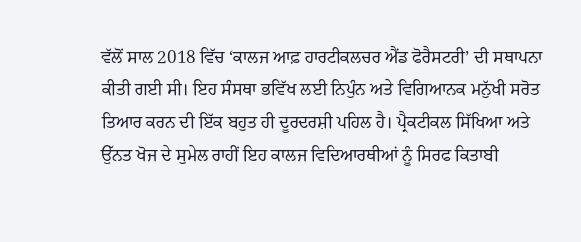ਵੱਲੋਂ ਸਾਲ 2018 ਵਿੱਚ ‘ਕਾਲਜ ਆਫ਼ ਹਾਰਟੀਕਲਚਰ ਐਂਡ ਫੋਰੈਸਟਰੀ’ ਦੀ ਸਥਾਪਨਾ ਕੀਤੀ ਗਈ ਸੀ। ਇਹ ਸੰਸਥਾ ਭਵਿੱਖ ਲਈ ਨਿਪੁੰਨ ਅਤੇ ਵਿਗਿਆਨਕ ਮਨੁੱਖੀ ਸਰੋਤ ਤਿਆਰ ਕਰਨ ਦੀ ਇੱਕ ਬਹੁਤ ਹੀ ਦੂਰਦਰਸ਼ੀ ਪਹਿਲ ਹੈ। ਪ੍ਰੈਕਟੀਕਲ ਸਿੱਖਿਆ ਅਤੇ ਉੱਨਤ ਖੋਜ ਦੇ ਸੁਮੇਲ ਰਾਹੀਂ ਇਹ ਕਾਲਜ ਵਿਦਿਆਰਥੀਆਂ ਨੂੰ ਸਿਰਫ ਕਿਤਾਬੀ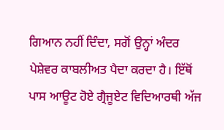ਗਿਆਨ ਨਹੀਂ ਦਿੰਦਾ, ਸਗੋਂ ਉਨ੍ਹਾਂ ਅੰਦਰ ਪੇਸ਼ੇਵਰ ਕਾਬਲੀਅਤ ਪੈਦਾ ਕਰਦਾ ਹੈ। ਇੱਥੋਂ ਪਾਸ ਆਊਟ ਹੋਏ ਗ੍ਰੈਜੂਏਟ ਵਿਦਿਆਰਥੀ ਅੱਜ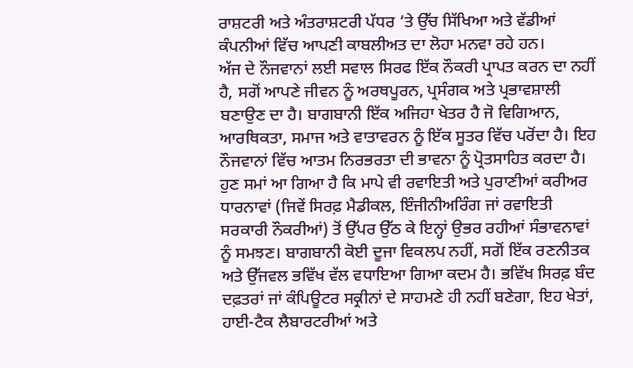ਰਾਸ਼ਟਰੀ ਅਤੇ ਅੰਤਰਾਸ਼ਟਰੀ ਪੱਧਰ ‘ਤੇ ਉੱਚ ਸਿੱਖਿਆ ਅਤੇ ਵੱਡੀਆਂ ਕੰਪਨੀਆਂ ਵਿੱਚ ਆਪਣੀ ਕਾਬਲੀਅਤ ਦਾ ਲੋਹਾ ਮਨਵਾ ਰਹੇ ਹਨ।
ਅੱਜ ਦੇ ਨੌਜਵਾਨਾਂ ਲਈ ਸਵਾਲ ਸਿਰਫ ਇੱਕ ਨੌਕਰੀ ਪ੍ਰਾਪਤ ਕਰਨ ਦਾ ਨਹੀਂ ਹੈ, ਸਗੋਂ ਆਪਣੇ ਜੀਵਨ ਨੂੰ ਅਰਥਪੂਰਨ, ਪ੍ਰਸੰਗਕ ਅਤੇ ਪ੍ਰਭਾਵਸ਼ਾਲੀ ਬਣਾਉਣ ਦਾ ਹੈ। ਬਾਗਬਾਨੀ ਇੱਕ ਅਜਿਹਾ ਖੇਤਰ ਹੈ ਜੋ ਵਿਗਿਆਨ, ਆਰਥਿਕਤਾ, ਸਮਾਜ ਅਤੇ ਵਾਤਾਵਰਨ ਨੂੰ ਇੱਕ ਸੂਤਰ ਵਿੱਚ ਪਰੋਂਦਾ ਹੈ। ਇਹ ਨੌਜਵਾਨਾਂ ਵਿੱਚ ਆਤਮ ਨਿਰਭਰਤਾ ਦੀ ਭਾਵਨਾ ਨੂੰ ਪ੍ਰੋਤਸਾਹਿਤ ਕਰਦਾ ਹੈ।
ਹੁਣ ਸਮਾਂ ਆ ਗਿਆ ਹੈ ਕਿ ਮਾਪੇ ਵੀ ਰਵਾਇਤੀ ਅਤੇ ਪੁਰਾਣੀਆਂ ਕਰੀਅਰ ਧਾਰਨਾਵਾਂ (ਜਿਵੇਂ ਸਿਰਫ਼ ਮੈਡੀਕਲ, ਇੰਜੀਨੀਅਰਿੰਗ ਜਾਂ ਰਵਾਇਤੀ ਸਰਕਾਰੀ ਨੌਕਰੀਆਂ) ਤੋਂ ਉੱਪਰ ਉੱਠ ਕੇ ਇਨ੍ਹਾਂ ਉਭਰ ਰਹੀਆਂ ਸੰਭਾਵਨਾਵਾਂ ਨੂੰ ਸਮਝਣ। ਬਾਗਬਾਨੀ ਕੋਈ ਦੂਜਾ ਵਿਕਲਪ ਨਹੀਂ, ਸਗੋਂ ਇੱਕ ਰਣਨੀਤਕ ਅਤੇ ਉੱਜਵਲ ਭਵਿੱਖ ਵੱਲ ਵਧਾਇਆ ਗਿਆ ਕਦਮ ਹੈ। ਭਵਿੱਖ ਸਿਰਫ਼ ਬੰਦ ਦਫ਼ਤਰਾਂ ਜਾਂ ਕੰਪਿਊਟਰ ਸਕ੍ਰੀਨਾਂ ਦੇ ਸਾਹਮਣੇ ਹੀ ਨਹੀਂ ਬਣੇਗਾ, ਇਹ ਖੇਤਾਂ, ਹਾਈ-ਟੈਕ ਲੈਬਾਰਟਰੀਆਂ ਅਤੇ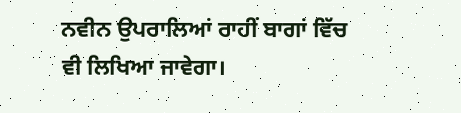ਨਵੀਨ ਉਪਰਾਲਿਆਂ ਰਾਹੀਂ ਬਾਗਾਂ ਵਿੱਚ ਵੀ ਲਿਖਿਆ ਜਾਵੇਗਾ।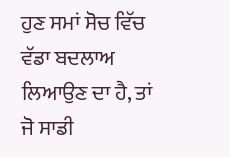ਹੁਣ ਸਮਾਂ ਸੋਚ ਵਿੱਚ ਵੱਡਾ ਬਦਲਾਅ ਲਿਆਉਣ ਦਾ ਹੈ, ਤਾਂ ਜੋ ਸਾਡੀ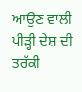ਆਉਣ ਵਾਲੀ ਪੀੜ੍ਹੀ ਦੇਸ਼ ਦੀ ਤਰੱਕੀ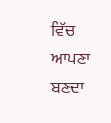ਵਿੱਚ ਆਪਣਾ ਬਣਦਾ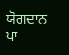ਯੋਗਦਾਨ ਪਾ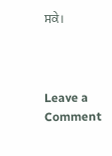ਸਕੇ।



Leave a Comment